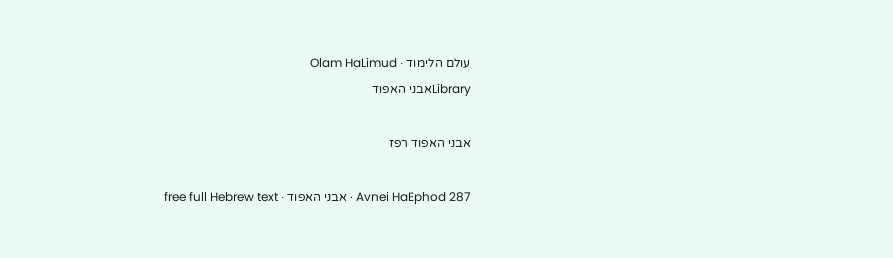עולם הלימוד · Olam HaLimud
Libraryאבני האפוד

אבני האפוד רפז

Avnei HaEphod 287 · אבני האפוד · free full Hebrew text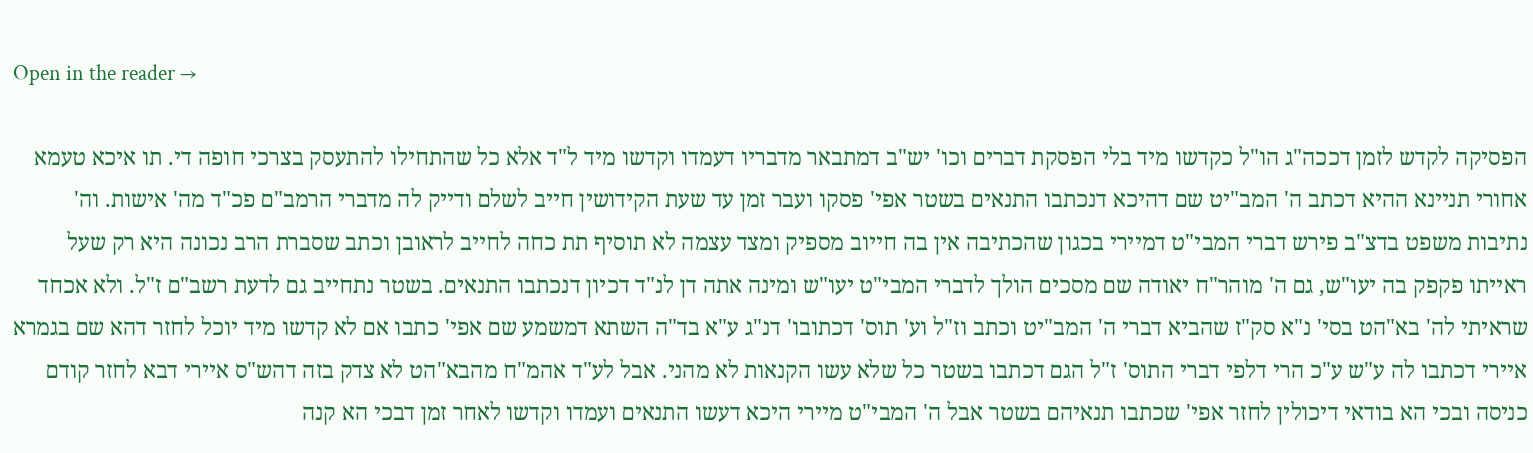Open in the reader →

הפסיקה לקדש לזמן דככה"ג הו"ל כקדשו מיד בלי הפסקת דברים וכו' יש"ב דמתבאר מדבריו דעמדו וקדשו מיד ל"ד אלא כל שהתחילו להתעסק בצרכי חופה די. תו איכא טעמא אחורי תניינא ההיא דכתב ה' המב"יט שם דהיכא דנכתבו התנאים בשטר אפי' פסקו ועבר זמן עד שעת הקידושין חייב לשלם ודייק לה מדברי הרמב"ם פכ"ד מה' אישות. וה' נתיבות משפט בדצ"ב פירש דברי המבי"ט דמיירי בכגון שהכתיבה אין בה חייוב מספיק ומצד עצמה לא תוסיף תת כחה לחייב לראובן וכתב שסברת הרב נכונה היא רק שעל ראייתו פקפק בה יעו"ש, גם ה' מוהר"ח יאודה שם מסכים הולך לדברי המבי"ט יעו"ש ומינה אתה דן לנ"ד דכיון דנכתבו התנאים. בשטר נתחייב גם לדעת רשב"ם ז"ל. ולא אכחד שראיתי לה' בא"הט בסי' נ"א סק"ז שהביא דברי ה' המב"יט וכתב וז"ל וע' תוס' דכתובו' דנ"ג ע"א בד"ה השתא דמשמע שם אפי' כתבו אם לא קדשו מיד יוכל לחזר דהא שם בגמרא איירי דכתבו לה ע"ש ע"כ הרי דלפי דברי התוס' ז"ל הגם דכתבו בשטר כל שלא עשו הקנאות לא מהני. אבל לע"ד אהמ"ח מהבא"הט לא צדק בזה דהש"ס איירי דבא לחזר קודם כניסה ובכי הא בודאי דיכולין לחזר אפי' שכתבו תנאיהם בשטר אבל ה' המבי"ט מיירי היכא דעשו התנאים ועמדו וקדשו לאחר זמן דבכי הא קנה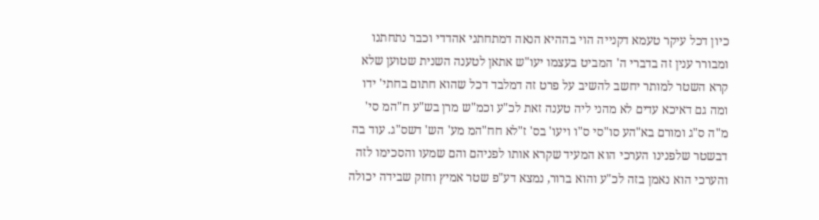כיון דכל עיקר טעמא דקנייה הוי בההיא הנאה דמתחתני אהדדי וכבר נתחתנו ומבורר ענין זה בדברי ה' המביט בעצמו יעו"ש אתאן לטענה השנית שטוען שלא קרא השטר למותר יחשב להשיב על פרט זה דמלבד דכל שהוא חתום בחתי' ידו ומה גם דאיכא עדים לא מהני ליה טענה זאת לכ"ע וכמ"ש מרן בש"ע ח"המ סי' מ"ה ס"ג ומורם בא"הע סו"סי ס"ו ויעו' בס' ז"לא חח"המ מע' הש' דשס"ג. עוד בה דבשטר שלפנינו הערכי הוא המעיד שקרא אותו לפניהם והם שמעו והסכימו לזה והערכי הוא נאמן בזה לכ"ע והוא ברור, נמצא דע"פ שטר אמיץ וחזק שבידה יכולה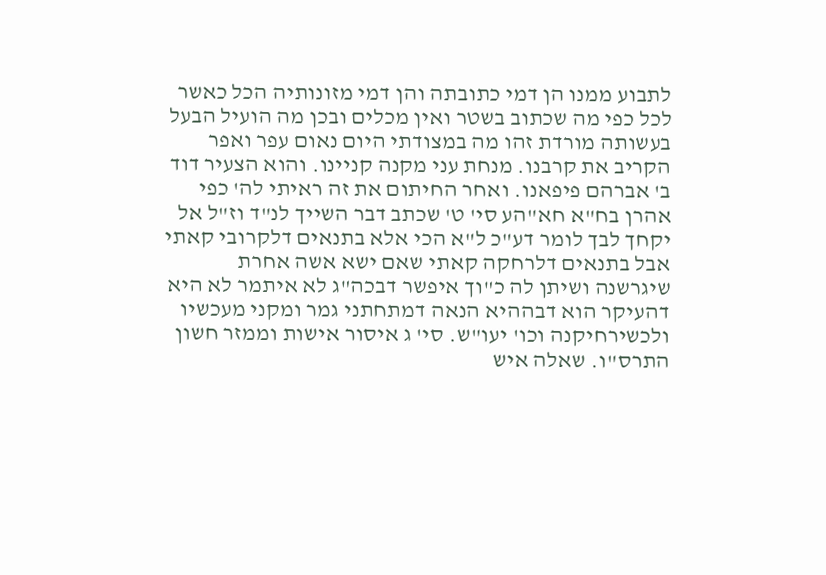לתבוע ממנו הן דמי כתובתה והן דמי מזונותיה הכל כאשר לכל כפי מה שכתוב בשטר ואין מכלים ובכן מה הועיל הבעל בעשותה מורדת זהו מה במצודתי היום נאום עפר ואפר הקריב את קרבנו. מנחת עני מקנה קניינו. והוא הצעיר דוד ב' אברהם פיפאנו. ואחר החיתום את זה ראיתי לה' כפי אהרן בח"א חא"הע סי' ט' שכתב דבר השייך לנ"ד וז"ל אל יקחך לבך לומר דע"כ ל"א הכי אלא בתנאים דלקרובי קאתי אבל בתנאים דלרחקה קאתי שאם ישא אשה אחרת שיגרשנה ושיתן לה כ"וך איפשר דבכה"ג לא איתמר לא היא דהעיקר הוא דבההיא הנאה דמתחתני גמר ומקני מעכשיו ולכשירחיקנה וכו' יעו"ש. סי' ג איסור אישות וממזר חשון התרס"ו. שאלה איש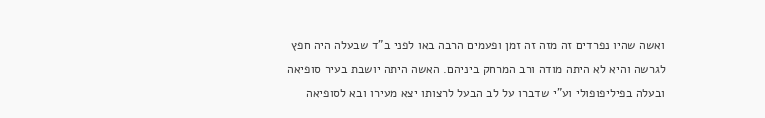ואשה שהיו נפרדים זה מזה זה זמן ופעמים הרבה באו לפני ב"ד שבעלה היה חפץ לגרשה והיא לא היתה מודה ורב המרחק ביניהם. האשה היתה יושבת בעיר סופיאה ובעלה בפיליפופולי וע"י שדברו על לב הבעל לרצותו יצא מעירו ובא לסופיאה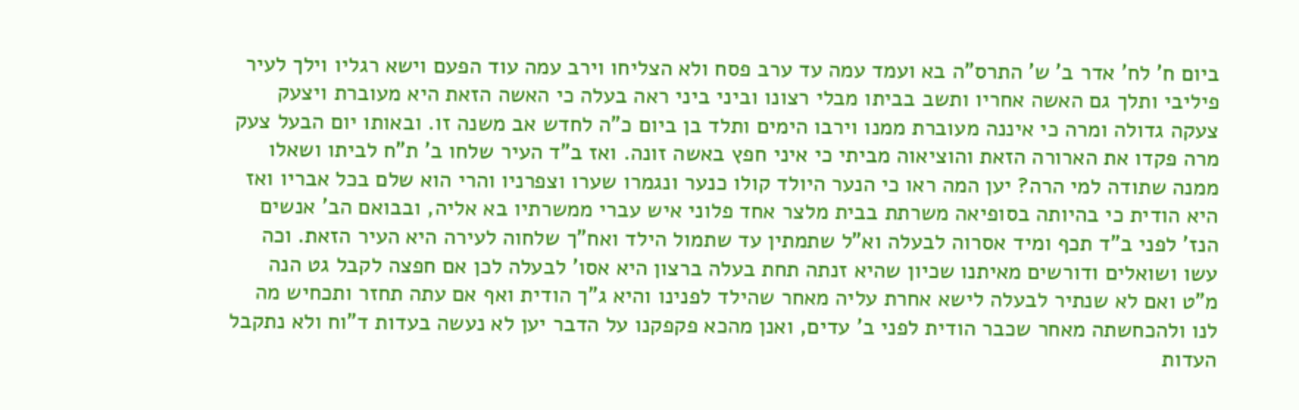ביום ח' לח' אדר ב' ש' התרס"ה בא ועמד עמה עד ערב פסח ולא הצליחו וירב עמה עוד הפעם וישא רגליו וילך לעיר פיליבי ותלך גם האשה אחריו ותשב בביתו מבלי רצונו וביני ביני ראה בעלה כי האשה הזאת היא מעוברת ויצעק צעקה גדולה ומרה כי איננה מעוברת ממנו וירבו הימים ותלד בן ביום כ"ה לחדש אב משנה זו. ובאותו יום הבעל צעק מרה פקדו את הארורה הזאת והוציאוה מביתי כי איני חפץ באשה זונה. ואז ב"ד העיר שלחו ב' ת"ח לביתו ושאלו ממנה שתודה למי הרה? יען המה ראו כי הנער היולד קולו כנער ונגמרו שערו וצפרניו והרי הוא שלם בכל אבריו ואז היא הודית כי בהיותה בסופיאה משרתת בבית מלצר אחד פלוני איש עברי ממשרתיו בא אליה, ובבואם הב' אנשים הנז' לפני ב"ד תכף ומיד אסרוה לבעלה וא"ל שתמתין עד שתמול הילד ואח"ך שלחוה לעירה היא העיר הזאת. וכה עשו ושואלים ודורשים מאיתנו שכיון שהיא זנתה תחת בעלה ברצון היא אסו' לבעלה לכן אם חפצה לקבל גט הנה מ"ט ואם לא שנתיר לבעלה לישא אחרת עליה מאחר שהילד לפנינו והיא ג"ך הודית ואף אם עתה תחזר ותכחיש מה לנו ולהכחשתה מאחר שכבר הודית לפני ב' עדים, ואנן מהכא פקפקנו על הדבר יען לא נעשה בעדות ד"וח ולא נתקבל העדות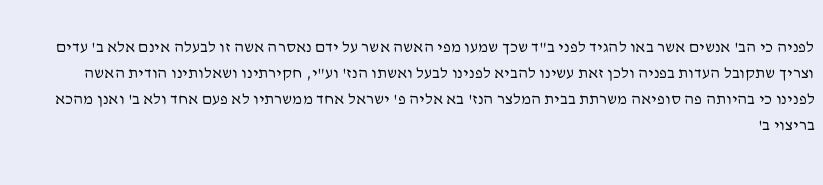לפניה כי הב' אנשים אשר באו להגיד לפני ב"ד שכך שמעו מפי האשה אשר על ידם נאסרה אשה זו לבעלה אינם אלא ב' עדים וצריך שתקובל העדות בפניה ולכן זאת עשינו להביא לפנינו לבעל ואשתו הנז' וע"י, חקירתינו ושאלותינו הודית האשה לפנינו כי בהיותה פה סופיאה משרתת בבית המלצר הנז' בא אליה פ' ישראל אחד ממשרתיו לא פעם אחד ולא ב' ואנן מהכא בריצוי ב'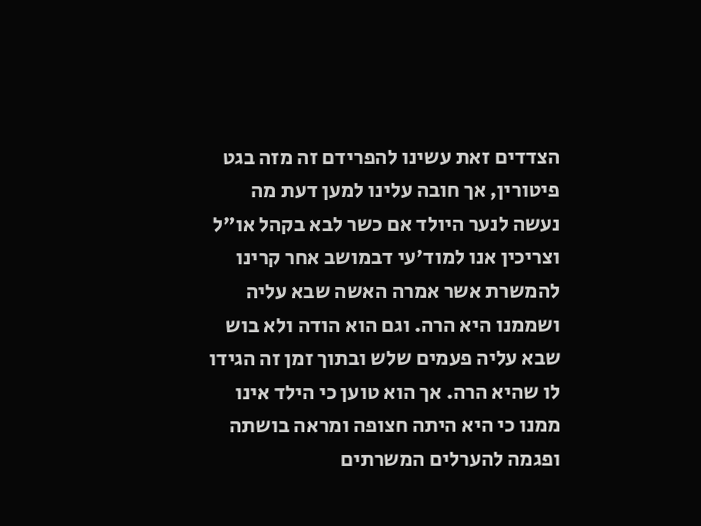הצדדים זאת עשינו להפרידם זה מזה בגט פיטורין, אך חובה עלינו למען דעת מה נעשה לנער היולד אם כשר לבא בקהל או"ל וצריכין אנו למוד'עי דבמושב אחר קרינו להמשרת אשר אמרה האשה שבא עליה ושממנו היא הרה. וגם הוא הודה ולא בוש שבא עליה פעמים שלש ובתוך זמן זה הגידו לו שהיא הרה. אך הוא טוען כי הילד אינו ממנו כי היא היתה חצופה ומראה בושתה ופגמה להערלים המשרתים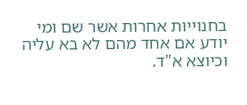בחנוייות אחרות אשר שם ומי יודע אם אחד מהם לא בא עליה וכיוצא א"ד.